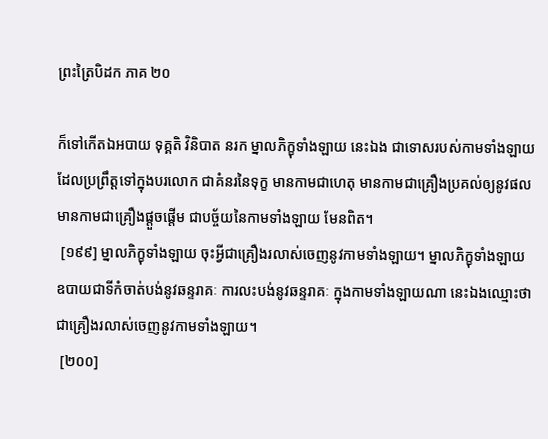ព្រះត្រៃបិដក ភាគ ២០

ក៏ទៅកើតឯអបាយ ទុគ្គតិ វិនិបាត នរក ម្នាលភិក្ខុទាំងឡាយ នេះឯង ជាទោសរបស់កាមទាំងឡាយ ដែលប្រព្រឹត្តទៅក្នុងបរលោក ជាគំនរនៃទុក្ខ មានកាមជាហេតុ មានកាមជាគ្រឿងប្រគល់ឲ្យនូវផល មានកាមជាគ្រឿងផ្តួចផ្តើម ជាបច្ច័យនៃកាមទាំងឡាយ មែនពិត។
 [១៩៩] ម្នាលភិក្ខុទាំងឡាយ ចុះអ្វីជាគ្រឿងរលាស់ចេញនូវកាមទាំងឡាយ។ ម្នាលភិក្ខុទាំងឡាយ ឧបាយជាទីកំចាត់បង់នូវឆន្ទរាគៈ ការលះបង់នូវឆន្ទរាគៈ ក្នុងកាមទាំងឡាយណា នេះឯងឈ្មោះថា ជាគ្រឿងរលាស់ចេញនូវកាមទាំងឡាយ។
 [២០០]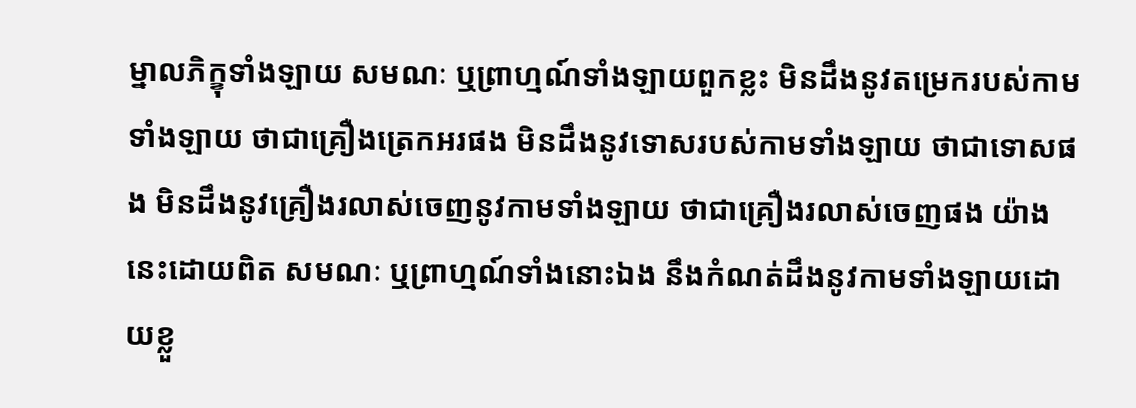ម្នាលភិក្ខុទាំងឡាយ សមណៈ ឬព្រាហ្មណ៍ទាំងឡាយពួកខ្លះ មិនដឹងនូវតម្រេករបស់កាមទាំងឡាយ ថាជាគ្រឿងត្រេកអរផង មិនដឹងនូវទោសរបស់កាមទាំងឡាយ ថាជាទោសផង មិនដឹងនូវគ្រឿងរលាស់ចេញនូវកាមទាំងឡាយ ថាជាគ្រឿងរលាស់ចេញផង យ៉ាងនេះដោយពិត សមណៈ ឬព្រាហ្មណ៍ទាំងនោះឯង នឹងកំណត់ដឹងនូវកាមទាំងឡាយដោយខ្លួ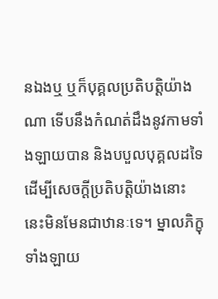នឯងឬ ឬក៏បុគ្គលប្រតិបត្តិយ៉ាងណា ទើបនឹងកំណត់ដឹងនូវកាមទាំងឡាយបាន និងបបួលបុគ្គលដទៃ ដើម្បីសេចក្តីប្រតិបត្តិយ៉ាងនោះ នេះមិនមែនជាឋានៈទេ។ ម្នាលភិក្ខុទាំងឡាយ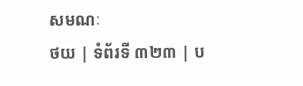សមណៈ
ថយ | ទំព័រទី ៣២៣ | ប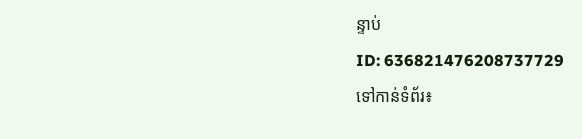ន្ទាប់
ID: 636821476208737729
ទៅកាន់ទំព័រ៖